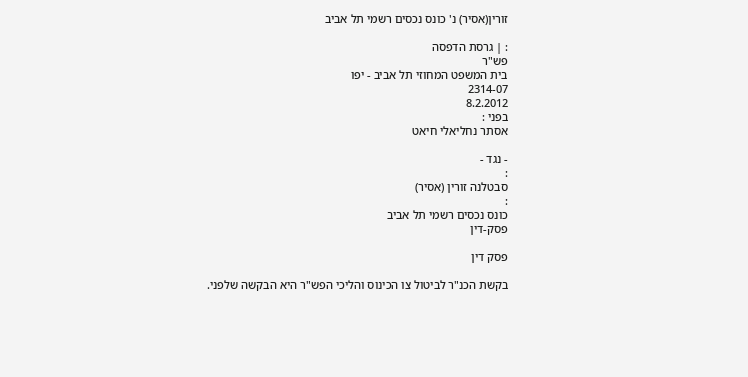זורין(אסיר) נ' כונס נכסים רשמי תל אביב

: | גרסת הדפסה
פש"ר
בית המשפט המחוזי תל אביב - יפו
2314-07
8.2.2012
בפני :
אסתר נחליאלי חיאט

- נגד -
:
סבטלנה זורין (אסיר)
:
כונס נכסים רשמי תל אביב
פסק-דין

פסק דין

בקשת הכנ"ר לביטול צו הכינוס והליכי הפש"ר היא הבקשה שלפני.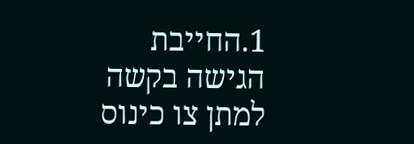1.החייבת הגישה בקשה למתן צו כינוס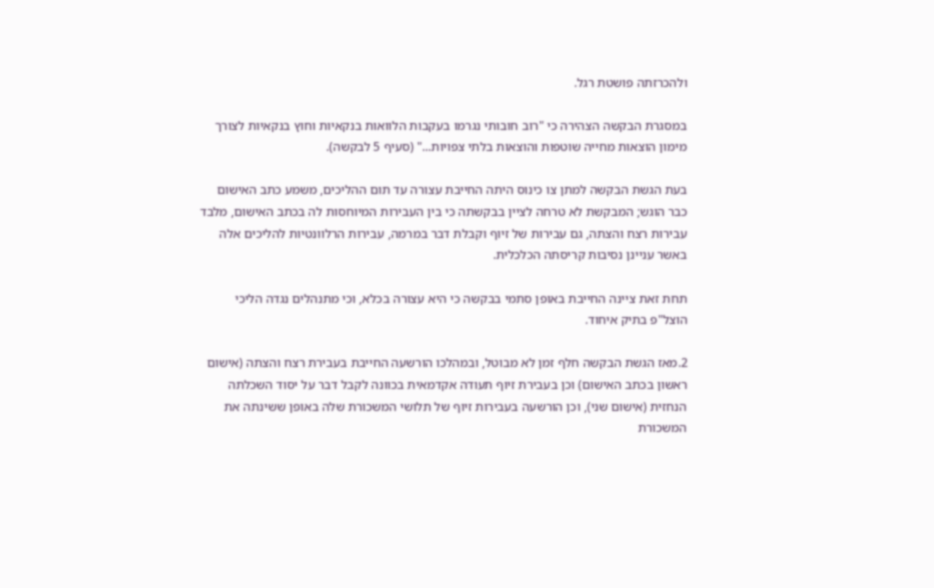ולהכרזתה פושטת רגל.

במסגרת הבקשה הצהירה כי "רוב חובותי נגרמו בעקבות הלוואות בנקאיות וחוץ בנקאיות לצורך מימון הוצאות מחייה שוטפות והוצאות בלתי צפויות..." (סעיף 5 לבקשה).

בעת הגשת הבקשה למתן צו כינוס היתה החייבת עצורה עד תום ההליכים, משמע כתב האישום כבר הוגש; המבקשת לא טרחה לציין בבקשתה כי בין העבירות המיוחסות לה בכתב האישום, מלבד עבירות רצח והצתה, גם עבירות של זיוף וקבלת דבר במרמה, עבירות הרלוונטיות להליכים אלה באשר עניינן נסיבות קריסתה הכלכלית.

תחת זאת ציינה החייבת באופן סתמי בבקשה כי היא עצורה בכלא, וכי מתנהלים נגדה הליכי הוצל"פ בתיק איחוד.

2.מאז הגשת הבקשה חלף זמן לא מבוטל, ובמהלכו הורשעה החייבת בעבירת רצח והצתה (אישום ראשון בכתב האישום) וכן בעבירת זיוף תעודה אקדמאית בכוונה לקבל דבר על יסוד השכלתה הנחזית (אישום שני), וכן הורשעה בעבירות זיוף של תלושי המשכורת שלה באופן ששינתה את המשכורת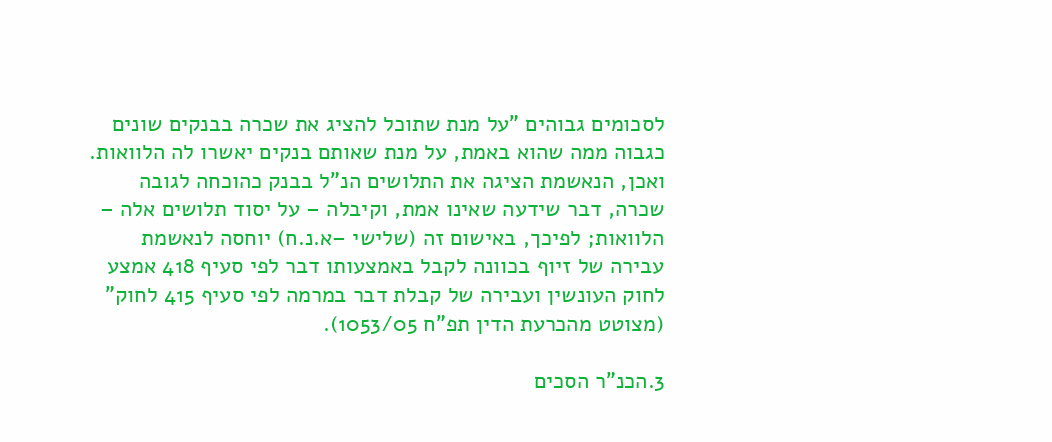לסכומים גבוהים "על מנת שתוכל להציג את שכרה בבנקים שונים כגבוה ממה שהוא באמת, על מנת שאותם בנקים יאשרו לה הלוואות. ואכן, הנאשמת הציגה את התלושים הנ"ל בבנק כהוכחה לגובה שכרה, דבר שידעה שאינו אמת, וקיבלה – על יסוד תלושים אלה – הלוואות; לפיכך, באישום זה (שלישי –א.נ.ח) יוחסה לנאשמת עבירה של זיוף בכוונה לקבל באמצעותו דבר לפי סעיף 418 אמצע לחוק העונשין ועבירה של קבלת דבר במרמה לפי סעיף 415 לחוק" (מצוטט מהכרעת הדין תפ"ח 1053/05).

3.הכנ"ר הסכים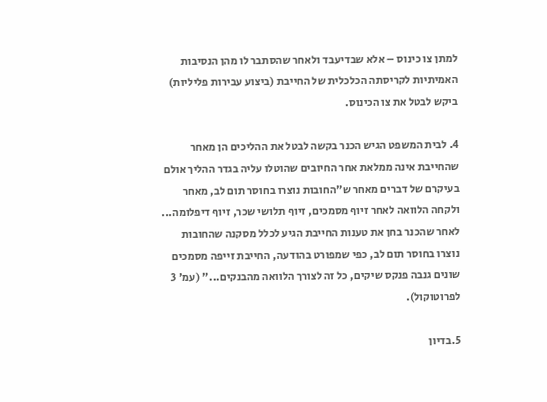למתן צו כינוס – אלא שבדיעבד ולאחר שהסתבר לו מהן הנסיבות האמיתיות לקריסתה הכלכלית של החייבת (ביצוע עבירות פליליות) ביקש לבטל את צו הכינוס.

4. לבית המשפט הגיש הכנר בקשה לבטל את ההליכים הן מאחר שהחייבת אינה ממלאת אחר החיובים שהוטלו עליה בגדר ההליך אולם בעיקרם של דברים מאחר ש"החובות נוצרו בחוסר תום לב, מאחר ולקחה הלוואה לאחר זיוף מסמכים, זיוף תלושי שכר, זיוף דיפלומה... לאחר שהכנר בחן את טענות החייבת הגיע לכלל מסקנה שהחובות נוצרו בחוסר תום לב, כפי שמפורט בהודעה, החייבת זייפה מסמכים שונים גנבה פנקס שיקים, כל זה לצורך הלוואה מהבנקים..." (עמ' 3 לפרוטוקול).

5.בדיון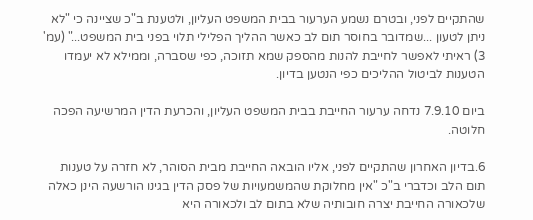שהתקיים לפני, ובטרם נשמע הערעור בבית המשפט העליון, ולטענת ב"כ שציינה כי "לא ניתן לטעון ...שמדובר בחוסר תום לב כאשר ההליך הפלילי תלוי בפני בית המשפט..." (עמ' 3) ראיתי לאפשר לחייבת להנות מהספק שמא תזוכה, כפי שסברה, וממילא לא יעמדו הטענות לביטול ההליכים כפי הנטען בדיון.

ביום 7.9.10 נדחה ערעור החייבת בבית המשפט העליון, והכרעת הדין המרשיעה הפכה חלוטה.

6.בדיון האחרון שהתקיים לפני, אליו הובאה החייבת מבית הסוהר, לא חזרה על טענות תום הלב וכדברי ב"כ "אין מחלוקת שהמשמעויות של פסק הדין בגינו הורשעה הינן כאלה שלכאורה החייבת יצרה חובותיה שלא בתום לב ולכאורה היא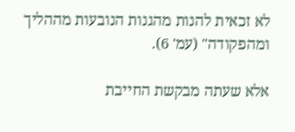לא זכאית להנות מהגנות הנובעות מההליך ומהפקודה" (עמ' 6).

אלא שעתה מבקשת החייבת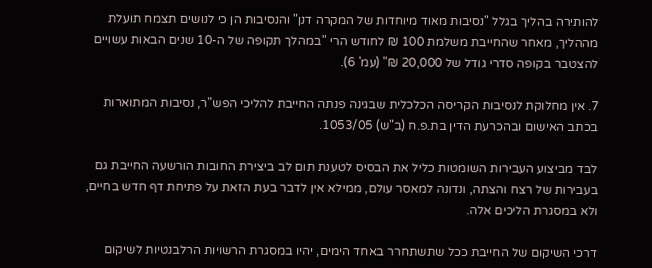להותירה בהליך בגלל "נסיבות מאוד מיוחדות של המקרה דנן" והנסיבות הן כי לנושים תצמח תועלת מההליך, מאחר שהחייבת משלמת 100 ₪ לחודש הרי "במהלך תקופה של ה-10 שנים הבאות עשויים להצטבר בקופה סדרי גודל של 20,000 ₪" (עמ' 6).

7. אין מחלוקת לנסיבות הקריסה הכלכלית שבגינה פנתה החייבת להליכי הפש"ר, נסיבות המתוארות בכתב האישום ובהכרעת הדין בת.פ.ח (ב"ש) 1053/05.

לבד מביצוע העבירות השומטות כליל את הבסיס לטענת תום לב ביצירת החובות הורשעה החייבת גם בעבירות של רצח והצתה, ונדונה למאסר עולם, ממילא אין לדבר בעת הזאת על פתיחת דף חדש בחיים, ולא במסגרת הליכים אלה.

דרכי השיקום של החייבת ככל שתשתחרר באחד הימים, יהיו במסגרת הרשויות הרלבנטיות לשיקום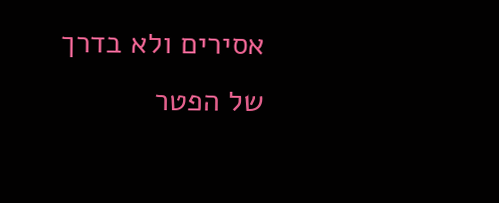אסירים ולא בדרך של הפטר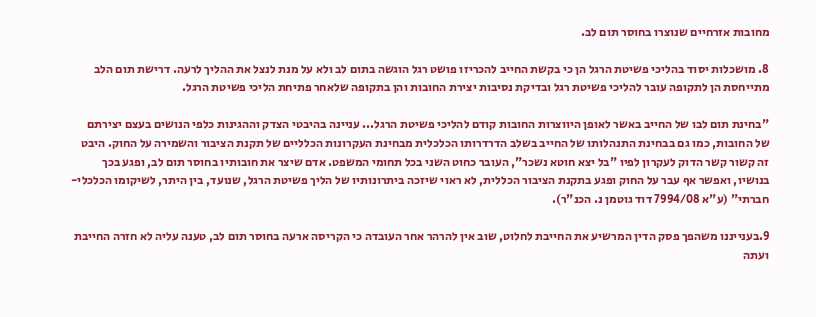מחובות אזרחיים שנוצרו בחוסר תום לב.

8. מושכלות יסוד בהליכי פשיטת הרגל הן כי בקשת החייב להכריזו פושט רגל הוגשה בתום לב ולא על מנת לנצל את ההליך לרעה. דרישת תום הלב מתייחסת הן לתקופה עובר להליכי פשיטת רגל ובדיקת נסיבות יצירת החובות והן בתקופה שלאחר פתיחת הליכי פשיטת הרגל.

"בחינת תום לבו של החייב באשר לאופן היווצרות החובות קודם להליכי פשיטת הרגל... עניינה בהיבטי הצדק וההגינות כלפי הנושים בעצם יצירתם של החובות, כמו גם בבחינת התנהלותו של החייב בשלב הדרדרותו הכלכלית מבחינת העקרונות הכלליים של תקנת הציבור והשמירה על החוק. היבט זה קשור קשר הדוק לעקרון לפיו "בל יצא חוטא נשכר", העובר כחוט השני בכל תחומי המשפט. אדם שיצר את חובותיו בחוסר תום לב, ופגע בכך בנושיו, ואפשר אף עבר על החוק ופגע בתקנת הציבור הכללית, לא ראוי שיזכה ביתרונותיו של הליך פשיטת הרגל, שנועד, בין היתר, לשיקומו הכלכלי-חברתי" (ע"א 7994/08 דוד גוטמן נ. הכנ"ר).

9.בענייננו משהפך פסק הדין המרשיע את החייבת לחלוט, שוב אין להרהר אחר העובדה כי הקריסה ארעה בחוסר תום לב, טענה עליה לא חזרה החייבת ועתה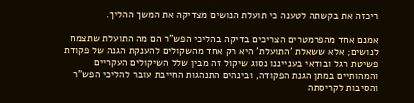ריכזה את בקשתה לטענה כי תועלת הנושים מצדיקה את המשך ההליך.

אמנם אחד מהפרמטרים הצריכים בדיקה בהליכי הפש"ר הם מה התועלת שתצמח לנושים; אלא ששאלת 'התועלת' היא רק אחד מהשקולים להענקת הגנה של פקודת פשיטת רגל ובודאי בענייננו נסוג שיקול זה מבין שלל השיקולים העקריים והמהותיים במתן הגנת הפקודה, ובינהים התנהגות החייבת עובר להליכי הפש"ר והסיבות לקריסתה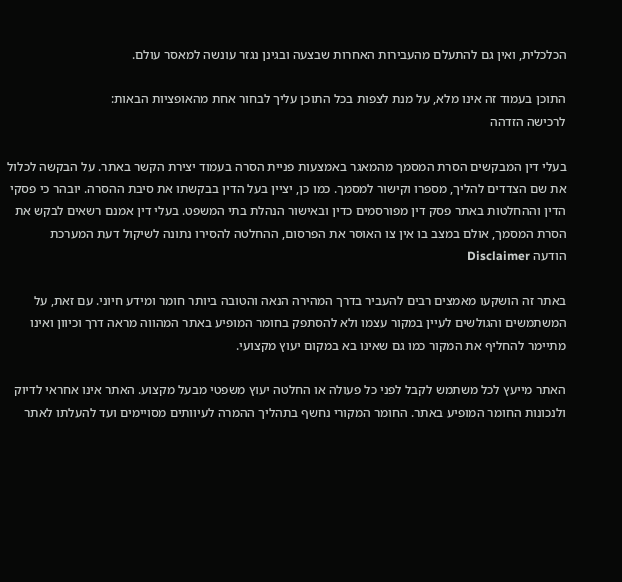הכלכלית, ואין גם להתעלם מהעבירות האחרות שבצעה ובגינן נגזר עונשה למאסר עולם.

התוכן בעמוד זה אינו מלא, על מנת לצפות בכל התוכן עליך לבחור אחת מהאופציות הבאות:
לרכישה הזדהה

בעלי דין המבקשים הסרת המסמך מהמאגר באמצעות פניית הסרה בעמוד יצירת הקשר באתר. על הבקשה לכלול את שם הצדדים להליך, מספרו וקישור למסמך. כמו כן, יציין בעל הדין בבקשתו את סיבת ההסרה. יובהר כי פסקי הדין וההחלטות באתר פסק דין מפורסמים כדין ובאישור הנהלת בתי המשפט. בעלי דין אמנם רשאים לבקש את הסרת המסמך, אולם במצב בו אין צו האוסר את הפרסום, ההחלטה להסירו נתונה לשיקול דעת המערכת
הודעה Disclaimer

באתר זה הושקעו מאמצים רבים להעביר בדרך המהירה הנאה והטובה ביותר חומר ומידע חיוני. עם זאת, על המשתמשים והגולשים לעיין במקור עצמו ולא להסתפק בחומר המופיע באתר המהווה מראה דרך וכיוון ואינו מתיימר להחליף את המקור כמו גם שאינו בא במקום יעוץ מקצועי.

האתר מייעץ לכל משתמש לקבל לפני כל פעולה או החלטה יעוץ משפטי מבעל מקצוע. האתר אינו אחראי לדיוק ולנכונות החומר המופיע באתר. החומר המקורי נחשף בתהליך ההמרה לעיוותים מסויימים ועד להעלתו לאתר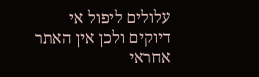עלולים ליפול אי דיוקים ולכן אין האתר אחראי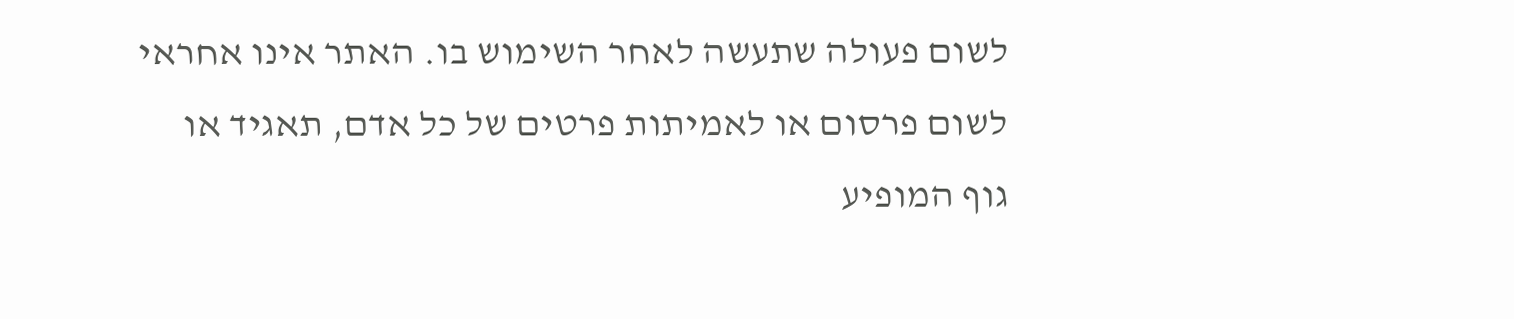לשום פעולה שתעשה לאחר השימוש בו. האתר אינו אחראי לשום פרסום או לאמיתות פרטים של כל אדם, תאגיד או גוף המופיע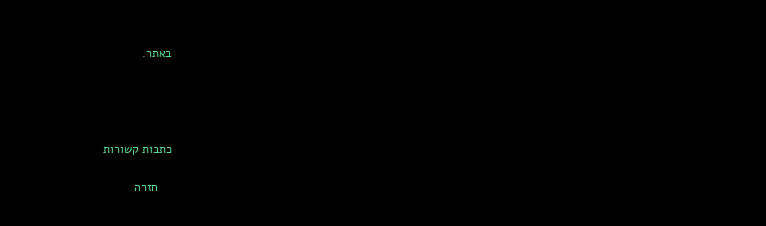באתר.




כתבות קשורות

    חזרה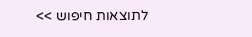לתוצאות חיפוש >>